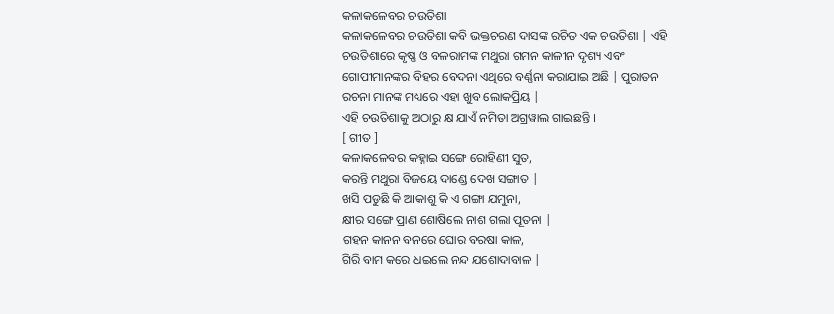କଳାକଳେବର ଚଉତିଶା
କଳାକଳେବର ଚଉତିଶା କବି ଭକ୍ତଚରଣ ଦାସଙ୍କ ରଚିତ ଏକ ଚଉତିଶା | ଏହି ଚଉତିଶାରେ କୃଷ୍ଣ ଓ ବଳରାମଙ୍କ ମଥୁରା ଗମନ କାଳୀନ ଦୃଶ୍ୟ ଏବଂ ଗୋପୀମାନଙ୍କର ବିହର ବେଦନା ଏଥିରେ ବର୍ଣ୍ଣନା କରାଯାଇ ଅଛି | ପୁରାତନ ରଚନା ମାନଙ୍କ ମଧ୍ୟରେ ଏହା ଖୁବ ଲୋକପ୍ରିୟ |
ଏହି ଚଉତିଶାକୁ ଅଠାରୁ କ୍ଷ ଯାଏଁ ନମିତା ଅଗ୍ରୱାଲ ଗାଇଛନ୍ତି ।
[ ଗୀତ ]
କଳାକଳେବର କହ୍ନାଇ ସଙ୍ଗେ ରୋହିଣୀ ସୁତ,
କରନ୍ତି ମଥୁରା ବିଜୟେ ଦାଣ୍ଡେ ଦେଖ ସଙ୍ଗାତ |
ଖସି ପଡୁଛି କି ଆକାଶୁ କି ଏ ଗଙ୍ଗା ଯମୁନା,
କ୍ଷୀର ସଙ୍ଗେ ପ୍ରାଣ ଶୋଷିଲେ ନାଶ ଗଲା ପୂତନା |
ଗହନ କାନନ ବନରେ ଘୋର ବରଷା କାଳ,
ଗିରି ବାମ କରେ ଧଇଲେ ନନ୍ଦ ଯଶୋଦାବାଳ |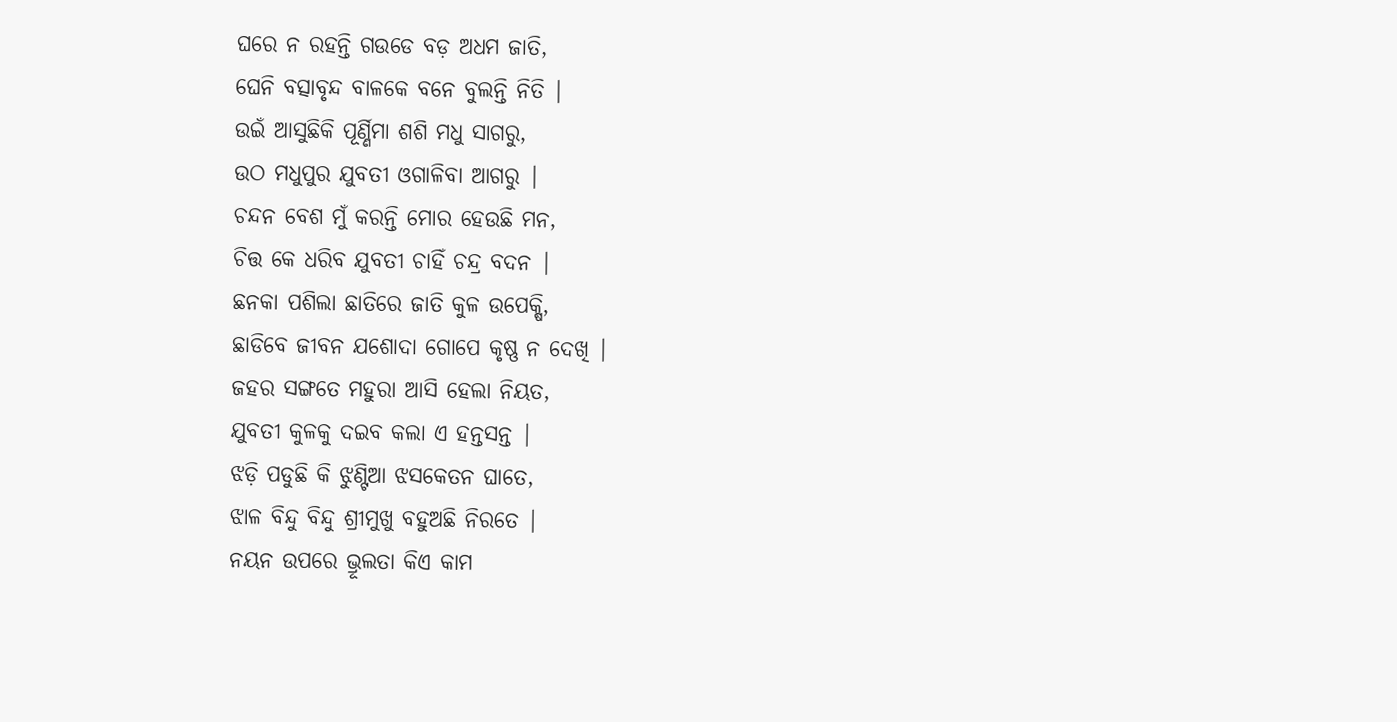ଘରେ ନ ରହନ୍ତି ଗଉଡେ ବଡ଼ ଅଧମ ଜାତି,
ଘେନି ବତ୍ସାବୃନ୍ଦ ବାଳକେ ବନେ ବୁଲନ୍ତି ନିତି |
ଉଇଁ ଆସୁଛିକି ପୂର୍ଣ୍ଣିମା ଶଶି ମଧୁ ସାଗରୁ,
ଉଠ ମଧୁପୁର ଯୁବତୀ ଓଗାଳିବା ଆଗରୁ |
ଚନ୍ଦନ ବେଶ ମୁଁ କରନ୍ତି ମୋର ହେଉଛି ମନ,
ଚିତ୍ତ କେ ଧରିବ ଯୁବତୀ ଚାହିଁ ଚନ୍ଦ୍ର ବଦନ |
ଛନକା ପଶିଲା ଛାତିରେ ଜାତି କୁଳ ଉପେକ୍ଷି,
ଛାଡିବେ ଜୀବନ ଯଶୋଦା ଗୋପେ କୃଷ୍ଣ ନ ଦେଖି |
ଜହର ସଙ୍ଗତେ ମହୁରା ଆସି ହେଲା ନିୟତ,
ଯୁବତୀ କୁଳକୁ ଦଇବ କଲା ଏ ହନ୍ତସନ୍ତ |
ଝଡ଼ି ପଡୁଛି କି ଝୁଣ୍ଟିଆ ଝସକେତନ ଘାତେ,
ଝାଳ ବିନ୍ଦୁ ବିନ୍ଦୁ ଶ୍ରୀମୁଖୁ ବହୁଅଛି ନିରତେ |
ନୟନ ଉପରେ ଭ୍ରୂଲତା କିଏ କାମ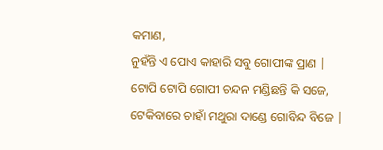କମାଣ,
ନୁହଁନ୍ତି ଏ ପୋଏ କାହାରି ସବୁ ଗୋପୀଙ୍କ ପ୍ରାଣ |
ଟୋପି ଟୋପି ଗୋପୀ ଚନ୍ଦନ ମଣ୍ଡିଛନ୍ତି କି ସଜେ,
ଟେକିବାରେ ଚାହାଁ ମଥୁରା ଦାଣ୍ଡେ ଗୋବିନ୍ଦ ବିଜେ |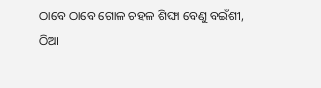ଠାବେ ଠାବେ ଗୋଳ ଚହଳ ଶିଙ୍ଘା ବେଣୁ ବଇଁଶୀ,
ଠିଆ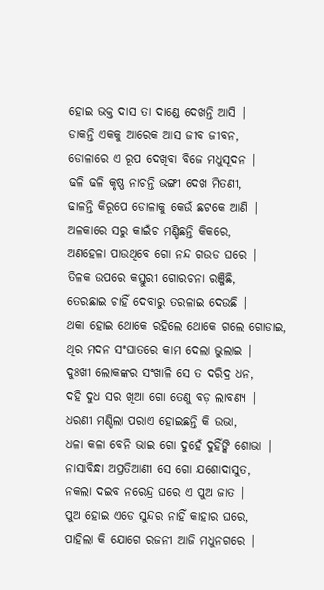ହୋଇ ଭକ୍ତ ଦାସ ତା ଦାଣ୍ଡେ ଦେଖନ୍ତି ଆସି |
ଡାକନ୍ତି ଏକକୁ ଆରେକ ଆସ ଜୀବ ଜୀବନ,
ଡୋଳାରେ ଏ ରୂପ ଦେଖିବା ବିଜେ ମଧୁସୂଦନ |
ଢଳି ଢଳି କୃଷ୍ଣ ନାଚନ୍ତି ଭଙ୍ଗୀ ଦେଖ ମିତଣୀ,
ଢାଳନ୍ତି କିରୂପେ ଡୋଳାକୁ କେଉଁ ଛଟକେ ଆଣି |
ଅଳକାରେ ସରୁ କାଇଁଚ ମଣ୍ଡିଛନ୍ତି କିକରେ,
ଅଣହେଳା ପାଉଥିବେ ଗୋ ନନ୍ଦ ଗଉଡ ଘରେ |
ତିଳକ ଉପରେ କସ୍ତୁରୀ ଗୋରଚନା ରଞ୍ଜିଛି,
ତେରଛାଇ ଚାହିଁ ଦେବାରୁ ତରଳାଇ ଦେଉଛି |
ଥକା ହୋଇ ଥୋକେ ରହିଲେ ଥୋକେ ଗଲେ ଗୋଡାଇ,
ଥିର ମଦନ ସଂଘାତରେ କାମ ଦେଲା ଭୁଲାଇ |
ଦୁଃଖୀ ଲୋକଙ୍କର ସଂଖାଳି ସେ ତ ଦରିଦ୍ର ଧନ,
ଦହି ଦୁଧ ସର ଖିଆ ଗୋ ତେଣୁ ବଡ଼ ଲାବଣ୍ୟ |
ଧରଣୀ ମଣ୍ଡିଲା ପରାଏ ହୋଇଛନ୍ତି କି ଉଭା,
ଧଳା କଳା ବେନି ଭାଇ ଗୋ ଦୁହେଁ ଦୁହିଁଙ୍କି ଶୋଭା |
ନାସାବିନ୍ଧା ଅପ୍ରତିଆଣୀ ସେ ଗୋ ଯଶୋଦାସୁତ,
ନକଲା ଦଇବ ନରେନ୍ଦ୍ର ଘରେ ଏ ପୁଅ ଜାତ |
ପୁଅ ହୋଇ ଏଡେ ସୁନ୍ଦର ନାହିଁ କାହାର ଘରେ,
ପାହିଲା କି ଯୋଗେ ରଜନୀ ଆଜି ମଧୁନଗରେ |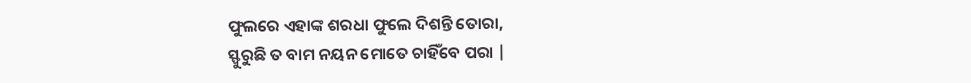ଫୁଲରେ ଏହାଙ୍କ ଶରଧା ଫୁଲେ ଦିଶନ୍ତି ତୋରା,
ସ୍ଫୁରୁଛି ତ ବାମ ନୟନ ମୋତେ ଚାହିଁବେ ପରା |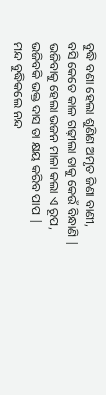ବୁଦ୍ଧି ବଣା ହେଲା ଶୁଣିଣ ଅମୃତ ଜିଣା ବାଣୀ,
ବସି କେତେ କାଳ ଗଢ଼ୀଲା ତାକୁ କେଉଁ ବିନ୍ଧାଣି |
ଭଜିବାକୁ ହେଲା ଭଜନ ମାଳା କଲା ଏ ରୂପ,
ଭଜିବକି ଭକ୍ତ ଦାସ ତା କ୍ଷୟ କରିବ ପାପ |
ମନ୍ଦ ବୁଦ୍ଧିକଲେ ନନ୍ଦ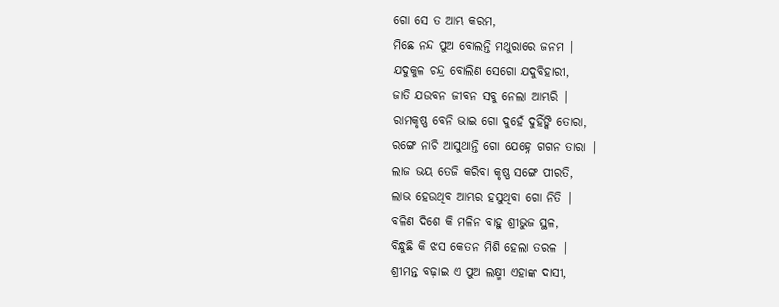ଗୋ ସେ ତ ଆମ୍ଭ କରମ,
ମିଛେ ନନ୍ଦ ପୁଅ ବୋଲନ୍ତି ମଥୁରାରେ ଜନମ |
ଯଦୁକୁଳ ଚନ୍ଦ୍ର ବୋଲିଣ ସେଗୋ ଯଦୁବିହାରୀ,
ଜାତି ଯଉବନ ଜୀବନ ସବୁ ନେଲା ଆମ୍ଭରି |
ରାମକୃଷ୍ଣ ବେନି ଭାଇ ଗୋ ଦୁହେଁ ଦୁହିଁଙ୍କି ତୋରା,
ରଙ୍ଗେ ନାଚି ଆସୁଥାନ୍ତି ଗୋ ଯେହ୍ନେ ଗଗନ ତାରା |
ଲାଜ ଭୟ ତେଜି କରିବା କୃଷ୍ଣ ସଙ୍ଗେ ପୀରତି,
ଲାଭ ହେଉଥିବ ଆମ୍ଭର ହସୁଥିବା ଗୋ ନିତି |
ବଳିଣ ଦିଶେ କି ମଳିନ ବାହୁ ଶ୍ରୀଭୁଜ ସ୍ଥଳ,
ବିନ୍ଧୁଛି କି ଝସ କେତନ ମିଶି ହେଲା ତରଳ |
ଶ୍ରୀମନ୍ତ ବଢ଼ାଇ ଏ ପୁଅ ଲକ୍ଷ୍ମୀ ଏହାଙ୍କ ଦାସୀ,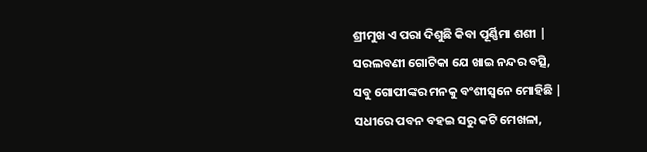ଶ୍ରୀମୁଖ ଏ ପରା ଦିଶୁଛି କିବା ପୂର୍ଣ୍ଣିମା ଶଶୀ |
ସରଲବଣୀ ଗୋଟିକା ଯେ ଖାଇ ନନ୍ଦର ବତ୍ସି,
ସବୁ ଗୋପୀଙ୍କର ମନକୁ ବଂଶୀସ୍ୱନେ ମୋହିଛି |
ସଧୀରେ ପବନ ବହଇ ସରୁ କଟି ମେଖଳା,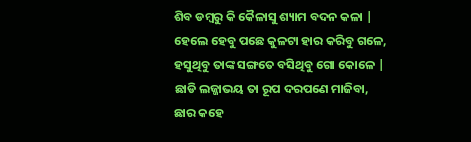ଶିବ ଡମ୍ବରୁ କି କୈଳାସୁ ଶ୍ୟାମ ବଦନ କଳା |
ହେଲେ ହେବୁ ପଛେ କୁଳଟା ହାର କରିବୁ ଗଳେ,
ହସୁଥିବୁ ତାଙ୍କ ସଙ୍ଗତେ ବସିଥିବୁ ଗୋ କୋଳେ |
ଛାଡି ଲଜ୍ଜାଭୟ ତା ରୂପ ଦରପଣେ ମାଜିବା,
ଛାର କହେ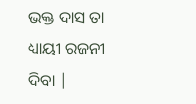ଭକ୍ତ ଦାସ ତା ଧ୍ୟାୟୀ ରଜନୀ ଦିବା |